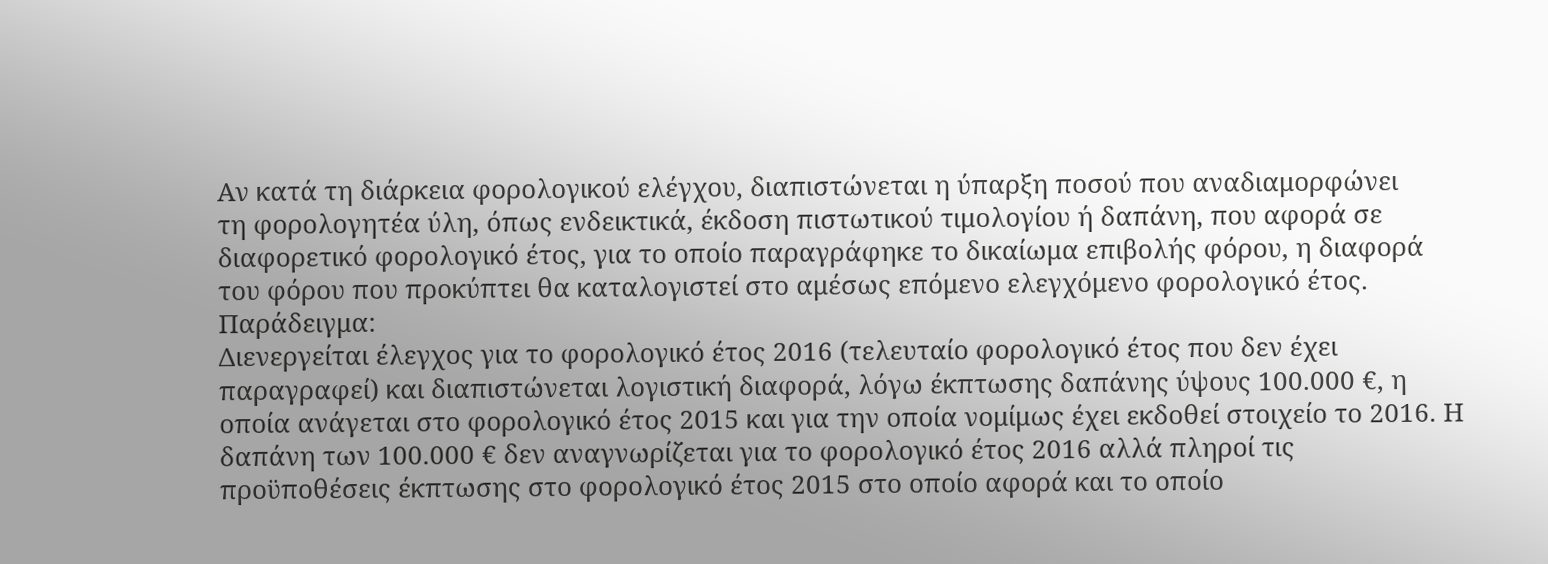Αν κατά τη διάρκεια φορολογικού ελέγχου, διαπιστώνεται η ύπαρξη ποσού που αναδιαμορφώνει
τη φορολογητέα ύλη, όπως ενδεικτικά, έκδοση πιστωτικού τιμολογίου ή δαπάνη, που αφορά σε διαφορετικό φορολογικό έτος, για το οποίο παραγράφηκε το δικαίωμα επιβολής φόρου, η διαφορά του φόρου που προκύπτει θα καταλογιστεί στο αμέσως επόμενο ελεγχόμενο φορολογικό έτος. Παράδειγμα:
Διενεργείται έλεγχος για το φορολογικό έτος 2016 (τελευταίο φορολογικό έτος που δεν έχει παραγραφεί) και διαπιστώνεται λογιστική διαφορά, λόγω έκπτωσης δαπάνης ύψους 100.000 €, η οποία ανάγεται στο φορολογικό έτος 2015 και για την οποία νομίμως έχει εκδοθεί στοιχείο το 2016. Η δαπάνη των 100.000 € δεν αναγνωρίζεται για το φορολογικό έτος 2016 αλλά πληροί τις προϋποθέσεις έκπτωσης στο φορολογικό έτος 2015 στο οποίο αφορά και το οποίο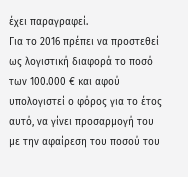έχει παραγραφεί.
Για το 2016 πρέπει να προστεθεί ως λογιστική διαφορά το ποσό των 100.000 € και αφού υπολογιστεί ο φόρος για το έτος αυτό, να γίνει προσαρμογή του με την αφαίρεση του ποσού του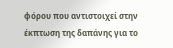φόρου που αντιστοιχεί στην έκπτωση της δαπάνης για το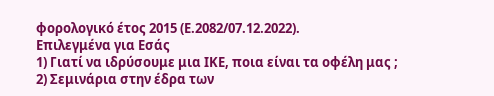φορολογικό έτος 2015 (Ε.2082/07.12.2022).
Επιλεγμένα για Εσάς
1) Γιατί να ιδρύσουμε μια ΙΚΕ, ποια είναι τα οφέλη μας ;
2) Σεμινάρια στην έδρα των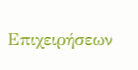Επιχειρήσεων